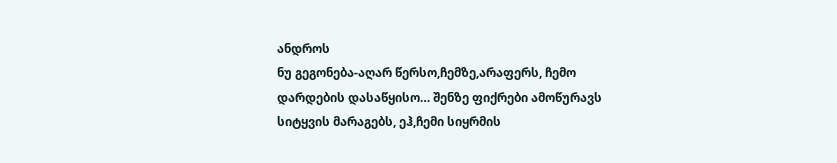ანდროს
ნუ გეგონება-აღარ წერსო,ჩემზე,არაფერს, ჩემო დარდების დასაწყისო… შენზე ფიქრები ამოწურავს სიტყვის მარაგებს, ეჰ,ჩემი სიყრმის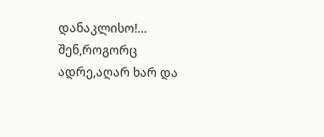დანაკლისო!… შენ,როგორც ადრე,აღარ ხარ და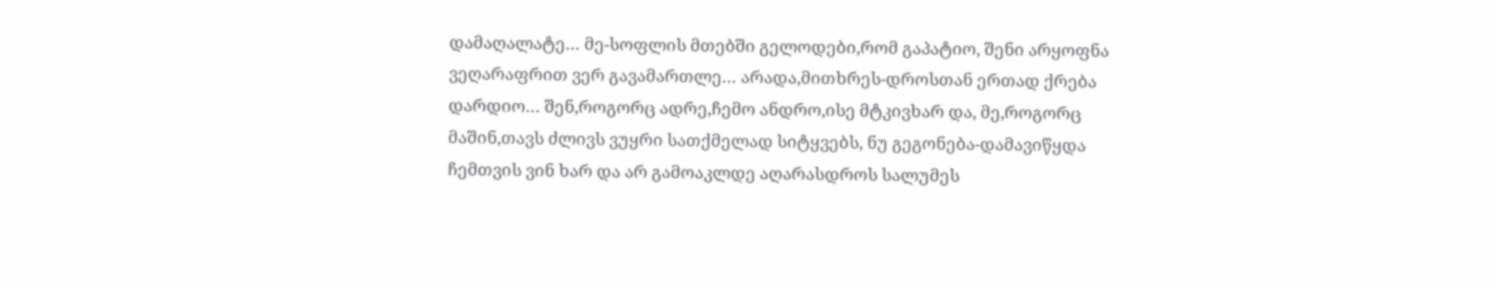დამაღალატე… მე-სოფლის მთებში გელოდები,რომ გაპატიო, შენი არყოფნა ვეღარაფრით ვერ გავამართლე… არადა,მითხრეს-დროსთან ერთად ქრება დარდიო… შენ,როგორც ადრე,ჩემო ანდრო,ისე მტკივხარ და, მე,როგორც მაშინ,თავს ძლივს ვუყრი სათქმელად სიტყვებს, ნუ გეგონება-დამავიწყდა ჩემთვის ვინ ხარ და არ გამოაკლდე აღარასდროს სალუმეს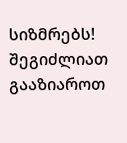სიზმრებს!
შეგიძლიათ გააზიაროთ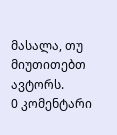მასალა, თუ მიუთითებთ ავტორს.
0 კომენტარი